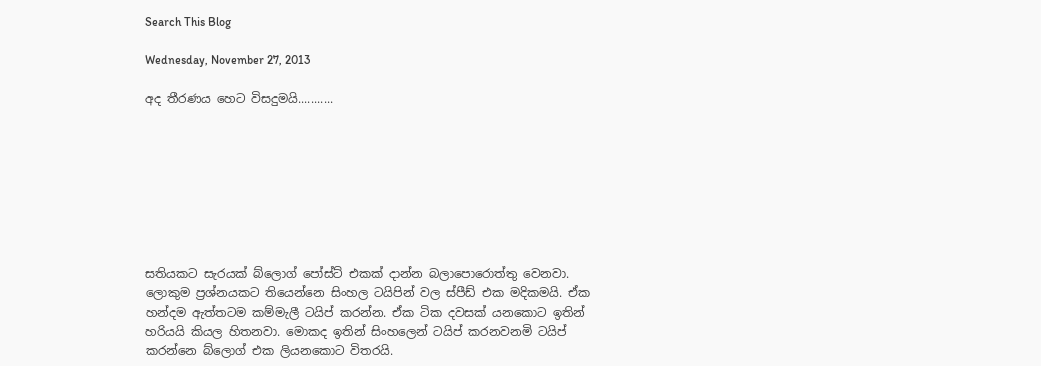Search This Blog

Wednesday, November 27, 2013

අද තීරණය හෙට විසදුමයි...........








සතියකට සැරයක් බ්ලොග් පෝස්ට් එකක් දාන්න බලාපොරොත්තු වෙනවා. ලොකුම ප්‍රශ්නයකට තියෙන්නෙ සිංහල ටයිපින් වල ස්පීඩ් එක මදිකමයි. ඒක හන්දම ඇත්තටම කම්මැලී ටයිප් කරන්න. ඒක ටික දවසක් යනකොට ඉතින් හරියයි කියල හිතනවා. මොකද ඉතින් සිංහලෙන් ටයිප් කරනවනමි ටයිප් කරන්නෙ බ්ලොග් එක ලියනකොට විතරයි.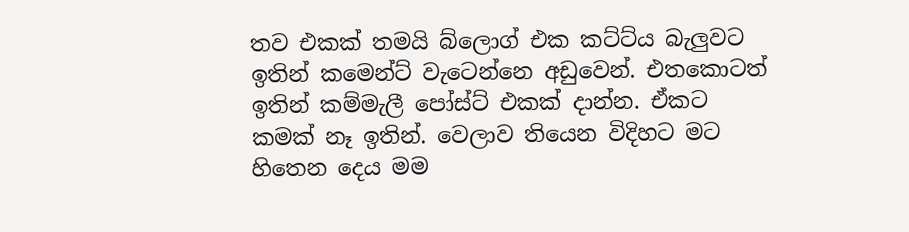තව එකක් තමයි බ්ලොග් එක කට්ට්ය බැලුවට ඉතින් කමෙන්ට් වැටෙන්නෙ අඩුවෙන්. එතකොටත් ඉතින් කම්මැලී පෝස්ට් එකක් දාන්න. ඒකට කමක් නෑ ඉතින්. වෙලාව තියෙන විදිහට මට හිතෙන දෙය මම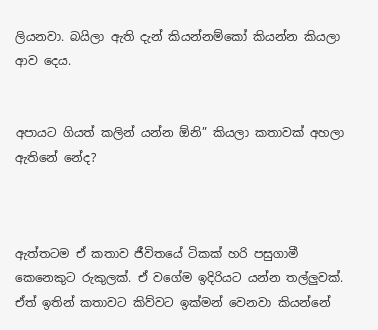ලියනවා. බයිලා ඇති දැන් කියන්නම්කෝ කියන්න කියලා ආව දෙය.


අපායට ගියත් කලින් යන්න ඕනි” කියලා කතාවක් අහලා ඇතිනේ නේද?



ඇත්තටම ඒ කතාව ජීවිතයේ ටිකක් හරි පසුගාමී කෙනෙකුට රුකුලක්. ඒ වගේම ඉදිරියට යන්න තල්ලුවක්. ඒත් ඉතින් කතාවට කිව්වට ඉක්මන් වෙනවා කියන්නේ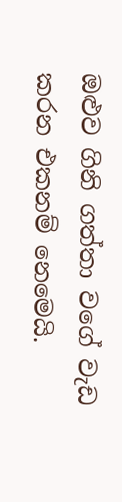ඔළුව ගිනි ගත්තා වගේ වැඩ කරන එකනම් නෙමෙයි.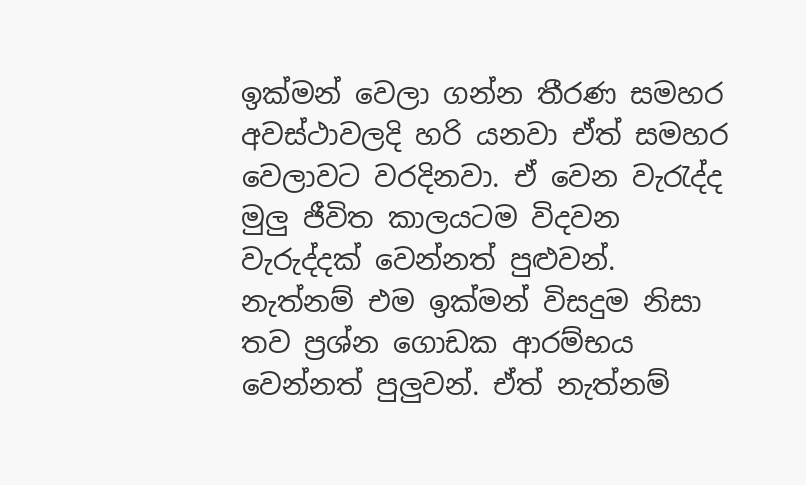ඉක්මන් වෙලා ගන්න තීරණ සමහර අවස්ථාවලදි හරි යනවා ඒත් සමහර වෙලාවට වරදිනවා. ඒ වෙන වැරැද්ද මුලු ජීවිත කාලයටම විදවන වැරුද්දක් වෙන්නත් පුළුවන්. නැත්නම් එම ඉක්මන් විසදුම නිසා තව ප්‍රශ්න ගොඩක ආරම්භය වෙන්නත් පුලුවන්. ඒත් නැත්නම්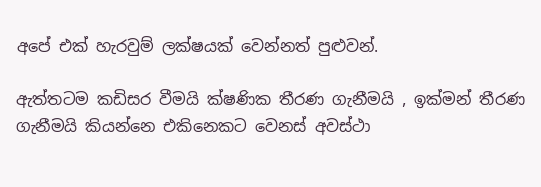අපේ එක් හැරවුම් ලක්ෂයක් වෙන්නත් පුළුවන්.

ඇත්තටම කඩිසර වීමයි ක්ෂණික තීරණ ගැනීමයි , ඉක්මන් තීරණ ගැනීමයි කියන්නෙ එකිනෙකට වෙනස් අවස්ථා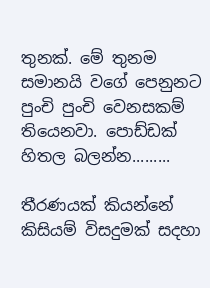තුනක්. මේ තුනම සමානයි වගේ පෙනුනට පුංචි පුංචි වෙනසකම් තියෙනවා. පොඩ්ඩක් හිතල බලන්න.........

තීරණයක් කියන්නේ කිසියම් විසදුමක් සදහා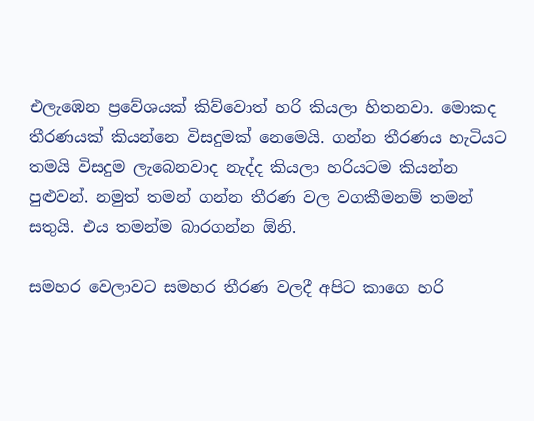එලැ‍ඹෙන ප්‍රවේශයක් කිව්වොත් හරි කියලා හිතනවා. මොකද තීරණයක් කියන්නෙ විසදුමක් නෙමෙයි. ගන්න තීරණය හැටියට තමයි විසදුම ලැබෙනවාද නැද්ද කියලා හරියටම කියන්න පුළුවන්. නමුත් තමන් ගන්න තීරණ වල වගකීමනම් තමන් සතුයි. එය තමන්ම බාරගන්න ඕනි.

සමහර වෙලාවට සමහර තීරණ වලදී අපිට කාගෙ හරි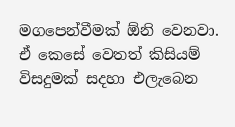මගපෙන්වීමක් ඕනි වෙනවා. ඒ කෙසේ වෙතත් කිසියම් විසදුමක් සදහා එලැබෙන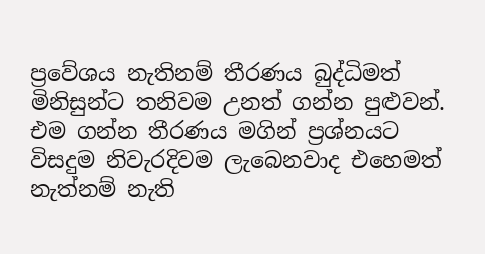ප්‍ර‍වේශය නැතිනම් තීරණය බුද්ධිමත් මිනිසුන්ට තනිවම උනත් ගන්න පුළුවන්. එම ගන්න තීරණය මගින් ප්‍රශ්නයට විසදුම නිවැරදිවම ලැබෙනවාද එහෙමත් නැත්නම් නැති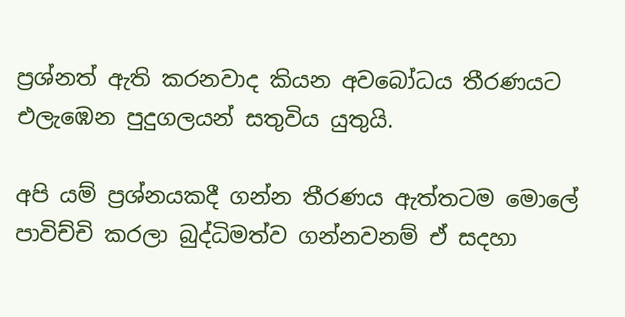ප්‍රශ්නත් ඇති කරනවාද කියන අවබෝධය තීරණයට එලැඹෙන පුදුගලයන් සතුවිය යුතුයි.

අපි යම් ප්‍රශ්නයකදී ගන්න තීරණය ඇත්තටම මොලේ පාවිච්චි කරලා බුද්ධිමත්ව ගන්නවනම් ඒ සදහා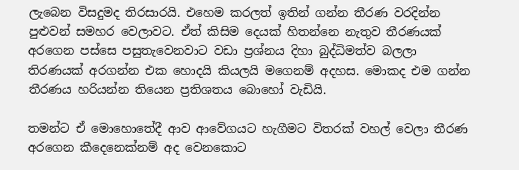ලැබෙන විසදුමද තිරසාරයි. එහෙම කරලත් ඉතින් ගන්න තීරණ වරදින්න පුළුවන් සමහර වෙලාවට. ඒත් කිසිම දෙයක් හිතන්නෙ නැතුව තීරණයක් අරගෙන පස්සෙ පසුතැවෙනවාට වඩා ප්‍රශ්නය දිහා බුද්ධිමත්ව බලලා තිරණයක් අරගන්න එක හොදයි කියලයි මගෙනම් අදහස. මොකද එම ගන්න තීරණය හරියන්න තියෙන ප්‍රතිශතය බොහෝ වැඩියි.

තමන්ට ඒ මොහොතේදී ආව ආවේගයට හැගීමට විතරක් වහල් වෙලා තීරණ අරගෙන කීදෙනෙක්නම් අද වෙනකොට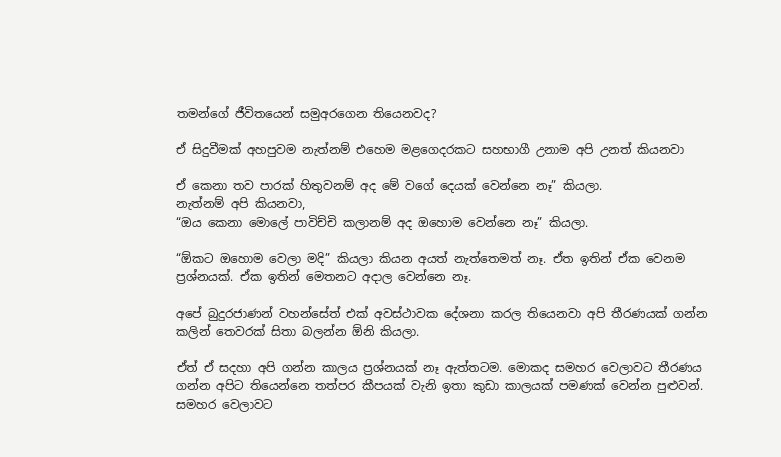තමන්ගේ ජීවිතයෙන් සමුඅරගෙන තියෙනවද?

ඒ සිදුවීමක් අහපුවම නැත්නම් එහෙම මළගෙදරකට සහභාගී උනාම අපි උනත් කියනවා

ඒ කෙනා තව පාරක් හිතුවනම් අද මේ වගේ දෙයක් වෙන්නෙ නෑ” කියලා.
නැත්නම් අපි කියනවා,
“ඔය කෙනා මොලේ පාවිච්චි කලානම් අද ඔහොම වෙන්නෙ නෑ” කියලා.

“ඕකට ඔහොම වෙලා මදි” කියලා කියන අයත් නැත්තෙමත් නෑ. ඒත ඉතින් ඒක වෙනම ප්‍රශ්නයක්. ඒක ඉතින් මෙතනට අදාල වෙන්නෙ නෑ.

අපේ බුදුරජාණන් වහන්සේත් එක් අවස්ථාවක දේශනා කරල තියෙනවා අපි තීරණයක් ගන්න කලින් තෙවරක් සිතා බලන්න ඕනි කියලා.

ඒත් ඒ සදහා අපි ගන්න කාලය ප්‍රශ්නයක් නෑ ඇත්තටම. මොකද සමහර වෙලාවට තීරණය ගන්න අපිට තියෙන්නෙ තත්පර කීපයක් වැනි ඉතා කුඩා කාලයක් පමණක් වෙන්න පුළුවන්. සමහර වෙලාවට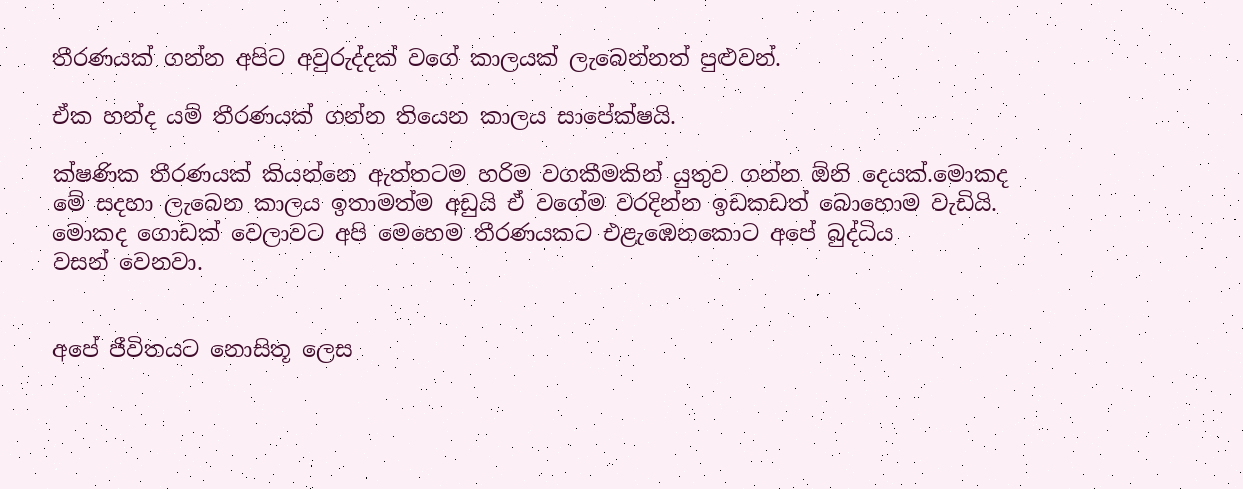තීරණයක් ගන්න අපිට අවුරුද්දක් වගේ කාලයක් ලැබෙන්නත් පුළුවන්.

ඒක හන්ද යම් තීරණයක් ගන්න තියෙන කාලය සාපේක්ෂයි.

ක්ෂණික තීරණයක් කියන්නෙ ඇත්තටම හරිම වගකීමකින් යුතුව ගන්න ඕනි දෙයක්.මොකද මේ සදහා ලැබෙන කාලය ඉතාමත්ම අඩුයි ඒ වගේම වරදින්න ඉඩකඩත් බොහොම වැඩියි. මොකද ගොඩක් වෙලාවට අපි මෙහෙම තීරණයකට එළැඹෙනකොට අපේ බුද්ධිය වසන් ‍වෙනවා.


අපේ ජීවිතයට නොසිතූ ලෙස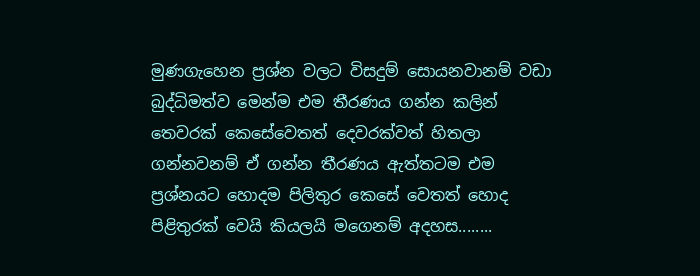මුණගැහෙන ප්‍රශ්න වලට විසදුම් සොයනවානම් වඩා බුද්ධිමත්ව මෙන්ම එම තීරණය ගන්න කලින් තෙවරක් කෙසේවෙතත් දෙවරක්වත් හිතලා ගන්නවනම් ඒ ගන්න තීරණය ඇත්තටම එම ප්‍රශ්නයට හොදම පිලිතුර කෙසේ වෙතත් හොද පිළිතුරක් වෙයි කියලයි මගෙනම් අදහස........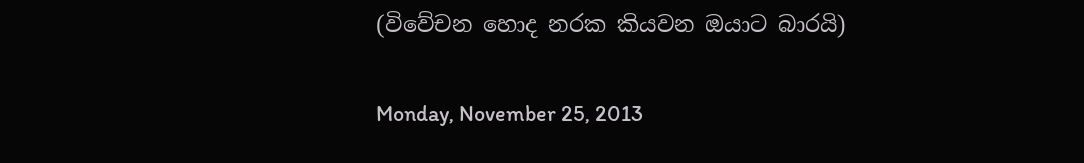(විවේචන හොද නරක කියවන ඔයාට බාරයි)

Monday, November 25, 2013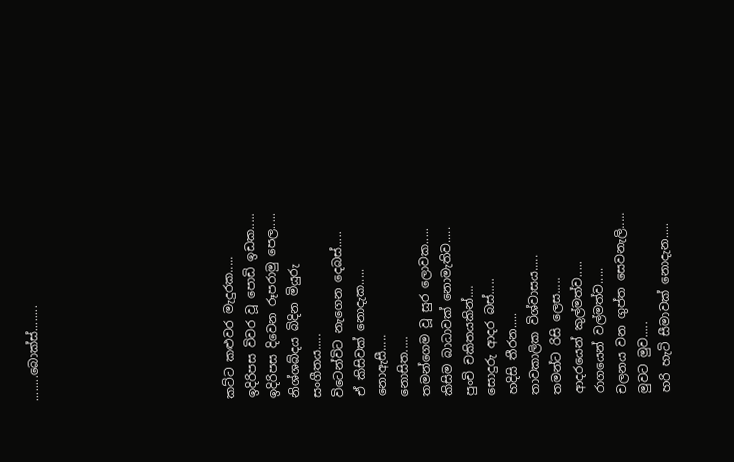........බොක්ස්........








කට්ට කළුවර මැදුරක.....
ඉදිරිපස විවර වූ පොඩි ඉඩක.....
ඉදිරිපස දිවෙන රූපරාමු පෙල.....
නිශ්ශබ්දය බිදින මියුරු සංගීතය.....
විටෙන්විට නැගෙන දෙබස්.....
ඒ කිසිවක් නොදැක.....
නොඇසී.....
නොසිත.....
තමන්ගෙම වූ සුර ලොවක.....
කිසිම බාධාවක් නොමැතිව.....
පුංචි චකිතයකින්....
සොදුරු ආදර බස්.....
හදිසි තීරන.....
තාවකාලික විශ්වාසය.....
තමන්ට රිසි ලෙස.....
ආදරයෙන් කුල්මත්ව.....
රාගයෙන් වල්මත්ව.....
චලනය වන ගුප්ත සෙවනැලි.....
මුවට මුව.....
හරි හැටි සීමාවක් නොදැන.....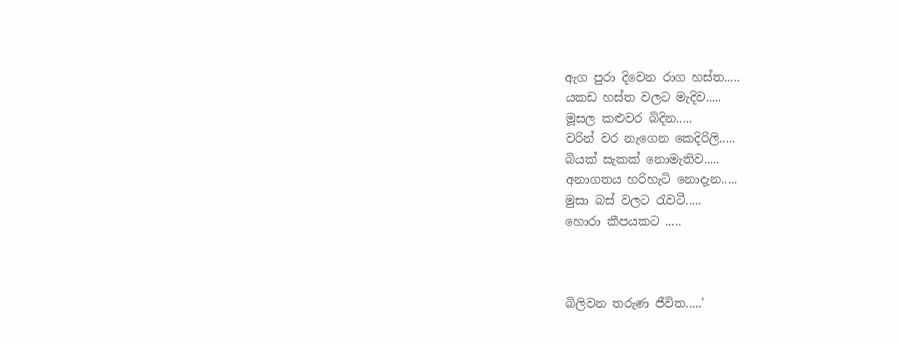ඇග පුරා දිවෙන රාග හස්ත.....
යකඩ හස්ත වලට මැදිව.....
මූසල කළුවර බිදින.....
වරින් වර නැගෙන කෙදිරිලි.....
බියක් සැකක් නොමැතිව.....
අනාගතය හරිහැටි නොදැන.....
මුසා බස් වලට රැවටී.....
හොරා කීපයකට .....



බිලිවන තරුණ ජීවිත.....'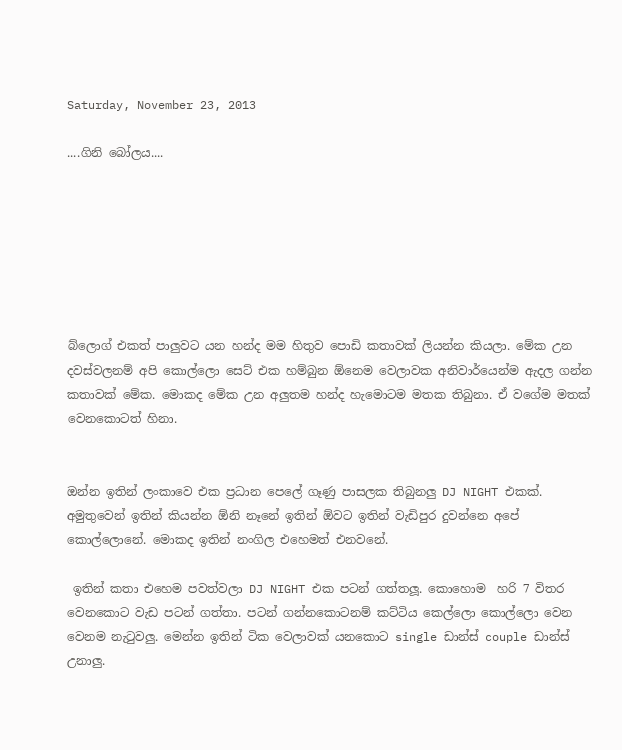Saturday, November 23, 2013

....ගිනි බෝලය....







බ්ලොග් එකත් පාලුවට යන හන්ද මම හිතුව පොඩි කතාවක් ලියන්න කියලා. මේක උන දවස්වලනම් අපි කොල්ලො සෙට් එක හම්බුන ඕනෙම වෙලාවක අනිවාර්යෙන්ම ඇදල ගන්න කතාවක් මේක. මොකද මේක උන අලුතම හන්ද හැමොටම මතක තිබුනා. ඒ වගේම මතක් වෙනකොටත් හිනා.


ඔන්න ඉතින් ලංකාවෙ එක ප්‍රධාන පෙලේ ගෑණු පාසලක තිබුනලු DJ NIGHT එකක්. අමුතුවෙන් ඉතින් කියන්න ඕනි නෑනේ ඉතින් ඕවට ඉතින් වැඩිපුර දුවන්නෙ අපේ කොල්ලොනේ. මොකද ඉතින් නංගිල එ‍හෙමත් එනවනේ.

 ඉතින් කතා එහෙම පවත්වලා DJ NIGHT එක පටන් ගත්තලූ. කොහොම  හරි 7 විතර වෙනකොට වැඩ පටන් ගත්තා. පටන් ගන්නකොටනම් කට්ටිය කෙල්ලො කොල්ලො වෙන වෙනම නැටුවලු. මෙන්න ඉතින් ටික වෙලාවක් යනකොට single ඩාන්ස් couple ඩාන්ස් උනාලු.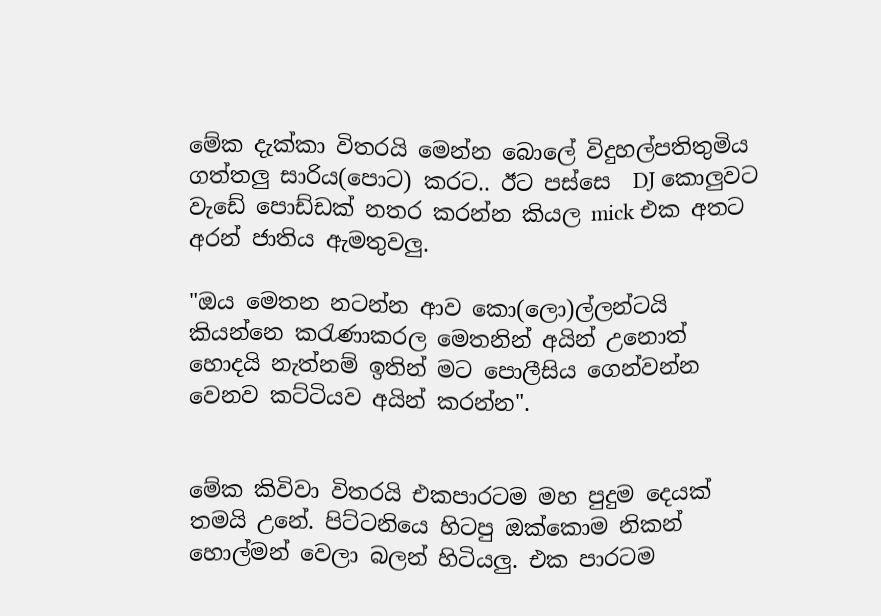මේක දැක්කා විතරයි මෙන්න බොලේ විදුහල්පතිතුමිය ගත්තලු සාරිය(පොට) කරට.. ඊට පස්සෙ  DJ කොලුවට වැඩේ පොඩ්ඩක් නතර කරන්න කියල mick එක අතට අරන් ජාතිය ඇමතුවලු.

"ඔය මෙතන නටන්න ආව කො(ලො)ල්ලන්ටයි කියන්නෙ කරැණාකරල මෙතනින් අයින් උනොත් හොදයි නැත්නම් ඉතින් මට පොලීසිය ගෙන්වන්න වෙනව කට්ටියව අයින් කරන්න".


මේක කිවිවා විතරයි එකපාරටම මහ පුදුම දෙයක් තමයි උනේ. පිට්ටනියෙ හිටපු ඔක්කොම නිකන් හොල්මන් වෙලා බලන් හිටියලු. එක පාරටම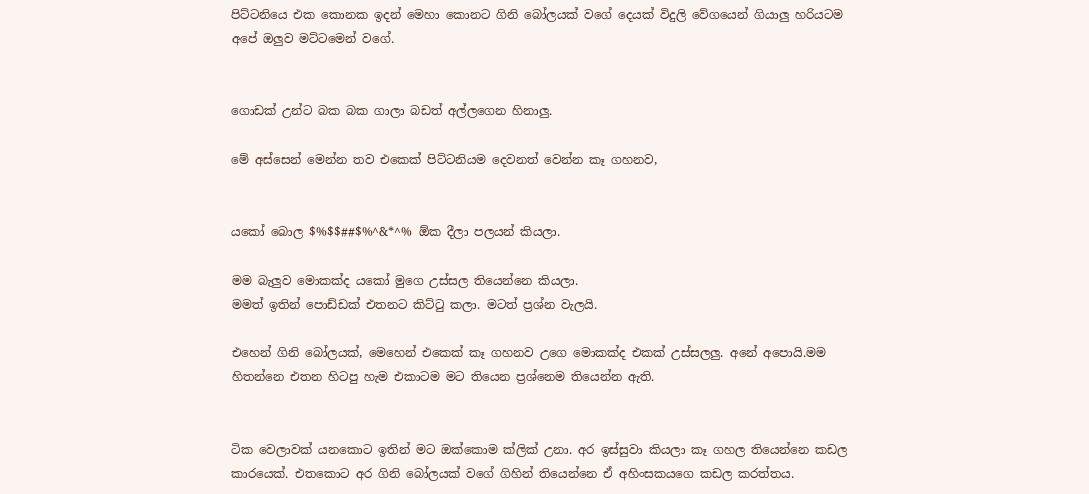පිට්ටනියෙ එක කොනක ඉදන් මෙහා කොනට ගිනි බෝලයක් වගේ දෙයක් විදුලි වේගයෙන් ගියාලු හරියටම අපේ ඔලුව මට්ටමෙන් වගේ.


ගොඩක් උන්ට බක බක ගාලා බඩත් අල්ලගෙන හිනාලු.

මේ අස්සෙන් මෙන්න තව එකෙක් පිට්ටනියම දෙවනත් වෙන්න කෑ ගහනව,


යකෝ බොල $%$$##$%^&*^% ඕක දීලා පලයන් කියලා.

මම බැලුව මොකක්ද යකෝ මුගෙ උස්සල තියෙන්නෙ කියලා.
මමත් ඉතින් පොඩ්ඩක් එතනට කිට්ටු කලා. මටත් ප්‍රශ්න වැලයි.

එහෙන් ගිනි බෝලයක්, මෙ‍හෙන් එකෙක් කෑ ගහනව උගෙ මොකක්ද එකක් උස්සලලු. අනේ අපොයි.මම හිතන්නෙ එතන හිටපු හැම එකාටම මට තියෙන ප්‍රශ්‍නෙම තියෙන්න ඇති.


ටික වෙලාවක් යනකොට ඉතින් මට ඔක්කොම ක්ලික් උනා. අර ඉස්සුවා කියලා කෑ ගහල තියෙන්නෙ කඩල කාරයෙක්. එතකොට අර ගිනි බෝලයක් වගේ ගිහින් තියෙන්නෙ ඒ අහිංසකයගෙ කඩල කරත්තය.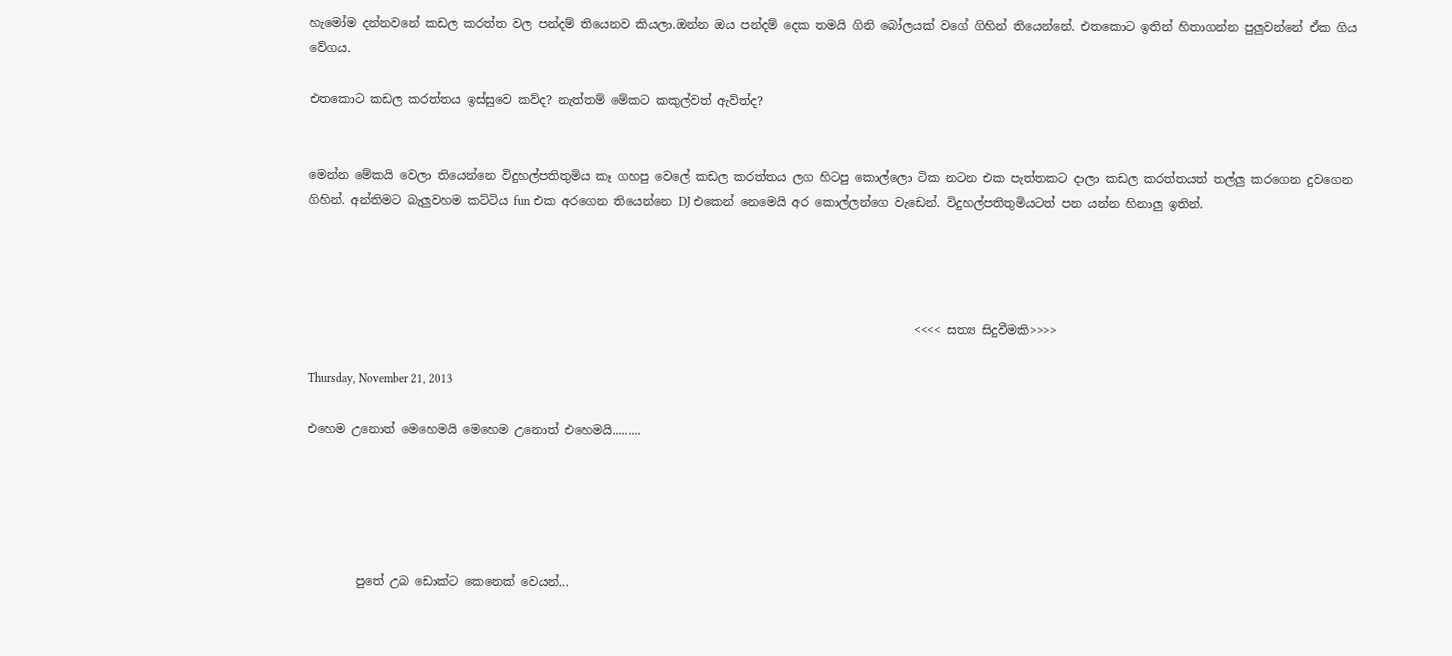හැමෝම දන්නවනේ කඩල කරත්ත වල පන්දම් තියෙනව කියලා.ඔන්න ඔය පන්දම් දෙක තමයි ගිනි බෝලයක් වගේ ගිහින් තියෙන්නේ. එතකොට ඉතින් හිතාගන්න පුලුවන්නේ ඒක ගිය වේගය.

එතකොට කඩල කරත්තය ඉස්සුවෙ කව්ද? නැත්තම් මේකට කකුල්වත් ඇව්ත්ද?


මෙන්න මේකයි වෙලා තියෙන්නෙ විදුහල්පතිතුමිය කෑ ගහපු වෙලේ කඩල කරත්තය ලග හිටපු කොල්ලො ටික නටන එක පැත්තකට දාලා කඩල කරත්තයත් තල්ලු කරගෙන දුවගෙන ගිහින්. අන්තිමට බැලුවහම කට්ටිය fun එක අරගෙන තියෙන්නෙ DJ එකෙන් නෙමෙයි අර කොල්ලන්ගෙ වැඩෙන්. විදුහල්පතිතුමියටත් පන යන්න හිනාලු ඉතින්.




                                                                                                     <<<< සත්‍ය සිදුවීමකි>>>>

Thursday, November 21, 2013

එහෙම උනොත් මෙහෙමයි මෙහෙම උනොත් එහෙමයි.........





        පුතේ උබ ඩොක්ට කෙනෙක් වෙයන්...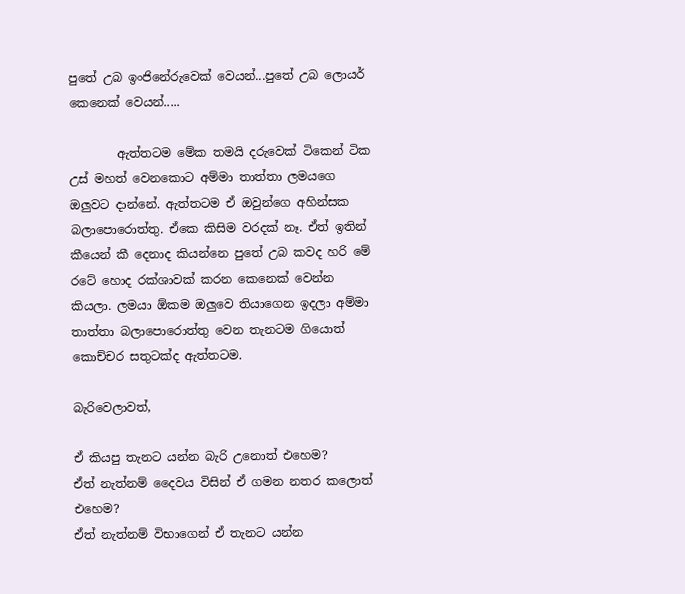පුතේ උබ ඉංජිනේරුවෙක් වෙයන්...පුතේ උබ ලොයර් කෙනෙක් වෙයන්.....

        ඇත්තටම මේක තමයි දරුවෙක් ටිකෙන් ටික උස් මහත් වෙනකොට අම්මා තාත්තා ලමයගෙ ඔලුවට දාන්නේ. ඇත්තටම ඒ ඔවුන්ගෙ අහින්සක බලාපොරොත්තු. ඒකෙ කිසිම වරදක් නෑ. ඒත් ඉතින් කීයෙන් කී දෙනාද කියන්නෙ පුතේ උබ කවද හරි මේ රටේ හොද රක්ශාවක් කරන කෙනෙක් වෙන්න කියලා. ලමයා ඕකම ඔලුවෙ තියාගෙන ඉදලා අම්මා තාත්තා බලාපොරොත්තු වෙන තැනටම ගියොත් කොච්චර සතුටක්ද ඇත්තටම.

බැරිවෙලාවත්,

ඒ කියපු තැනට යන්න බැරි උනොත් එහෙම?
ඒත් නැත්නම් දෛවය විසින් ඒ ගමන නතර කලොත් එහෙම?
ඒත් නැත්නම් විභාගෙන් ඒ තැනට යන්න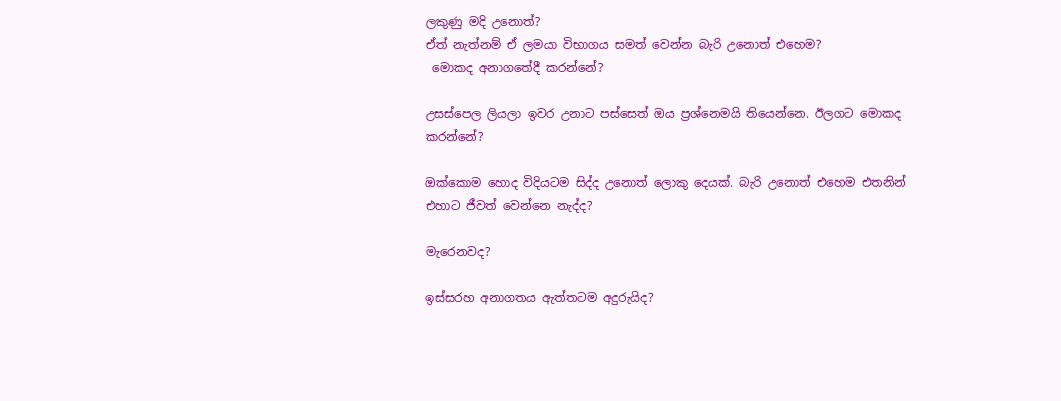ලකුණු මදි උනොත්?
ඒත් නැත්නම් ඒ ලමයා විභාගය සමත් වෙන්න බැරි උනොත් එහෙම?
 මොකද අනාගතේදී කරන්නේ?

උසස්පෙල ලියලා ඉවර උනාට පස්සෙත් ඔය ප්‍රශ්නෙමයි තියෙන්නෙ. ඊලගට මොකද කරන්නේ?

ඔක්කොම හොද විදියටම සිද්ද උනොත් ලොකු දෙයක්. බැරි උනොත් එහෙම එතනින් එහාට ජීවත් වෙන්නෙ නැද්ද?

මැරෙනවද?

ඉස්සරහ අනාගතය ඇත්තටම අදුරුයිද?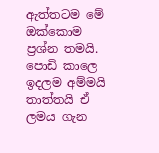ඇත්තටම මේ ඔක්කොම ප්‍රශ්න තමයි. පොඩි කාලෙ ඉදලම අම්මයි තාත්තයි ඒ ලමය ගැන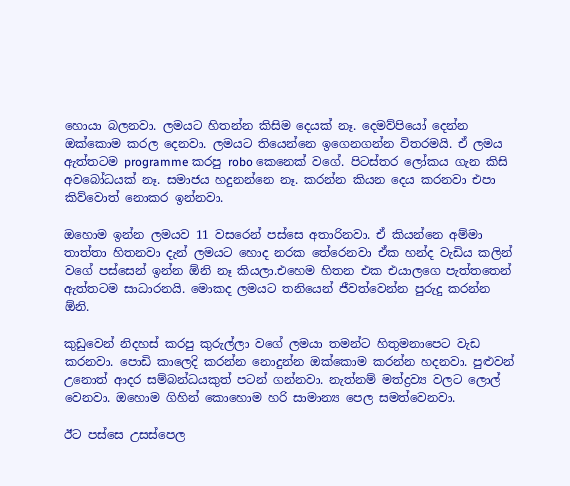හොයා බලනවා. ලමයට හිතන්න කිසිම දෙයක් නෑ. දෙමව්පියෝ දෙන්න ඔක්කොම කරල දෙනවා. ලමයට තියෙන්නෙ ඉගෙනගන්න විතරමයි. ඒ ලමය ඇත්තටම programme කරපු robo කෙනෙක් වගේ. පිටස්තර ලෝකය ගැන කිසි අවබෝධයක් නෑ. සමාජය හදුනන්නෙ නෑ. කරන්න කියන දෙය කරනවා එපා කිව්වොත් නොකර ඉන්නවා.

ඔහොම ඉන්න ලමයව 11 වසරෙන් පස්සෙ අතාරිනවා. ඒ කියන්නෙ අම්මා තාත්තා හිතනවා දැන් ලමයට හොද නරක තේරෙනවා ඒක හන්ද වැඩිය කලින් වගේ පස්සෙන් ඉන්න ඕනි නෑ කියලා.එහෙම හිතන එක එයාලගෙ පැත්තතෙන් ඇත්තටම සාධාරනයි. මොකද ලමයට තනියෙන් ජීවත්වෙන්න පුරුදු කරන්න ඕනි.

කුඩුවෙන් නිදහස් කරපු කුරුල්ලා වගේ ලමයා තමන්ට හිතුමනාපෙට වැඩ කරනවා. පොඩි කාලෙදි කරන්න නොදුන්න ඔක්කොම කරන්න හදනවා. පුළුවන් උනොත් ආදර සම්බන්ධයකුත් පටන් ගන්නවා. නැත්නම් මත්ද්‍රව්‍ය වලට ලොල් වෙනවා. ඔහොම ගිහින් කොහොම හරි සාමාන්‍ය පෙල සමත්වෙනවා.

ඊට පස්සෙ උසස්පෙල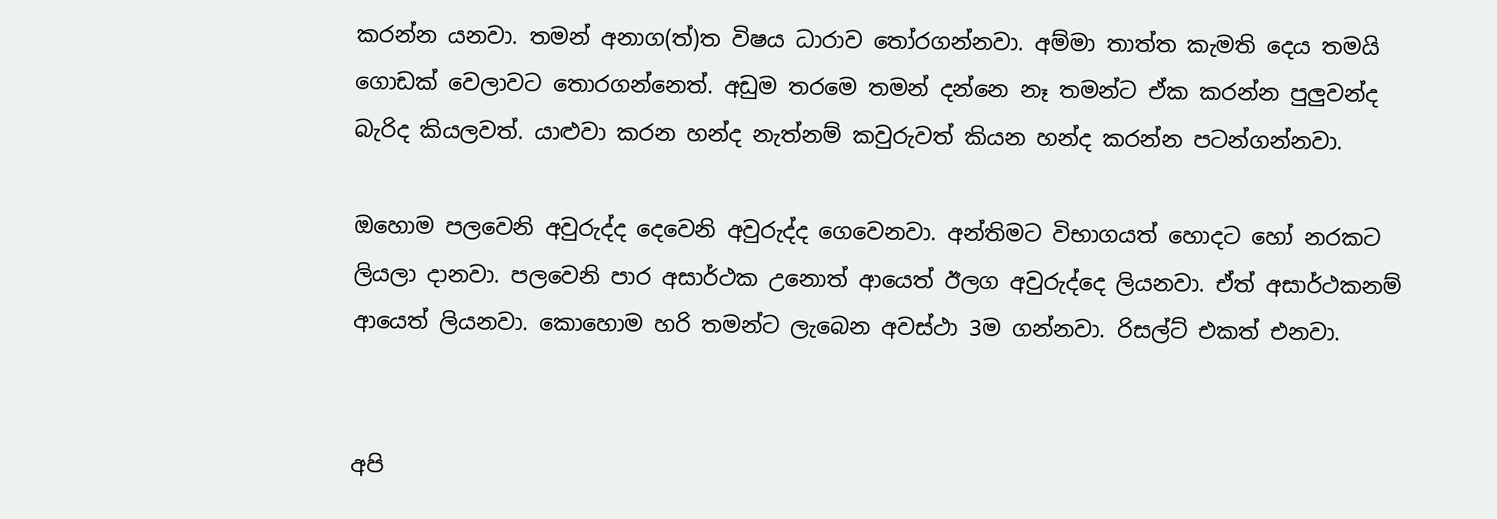කරන්න යනවා. තමන් අනාග(ත්)ත විෂය ධාරාව තෝරගන්නවා. අම්මා තාත්ත කැමති දෙය තමයි ගොඩක් වෙලාවට තොරගන්නෙත්. අඩුම තරමෙ තමන් දන්නෙ නෑ තමන්ට ඒක කරන්න පුලුවන්ද බැරිද කියලවත්. යාළුවා කරන හන්ද නැත්නම් කවුරුවත් කියන හන්ද කරන්න පටන්ගන්නවා.

ඔහොම පලවෙනි අවුරුද්ද දෙවෙනි අවුරුද්ද ගෙවෙනවා. අන්තිමට විභාගයත් හොදට හෝ නරකට ලියලා දානවා. පලවෙනි පාර අසාර්ථක උනොත් ආයෙත් ඊලග අවුරුද්දෙ ලියනවා. ඒත් අසාර්ථකනම් ආයෙත් ලියනවා. කොහොම හරි තමන්ට ලැබෙන අවස්ථා 3ම ගන්නවා. රිසල්ට් එකත් එනවා.


අපි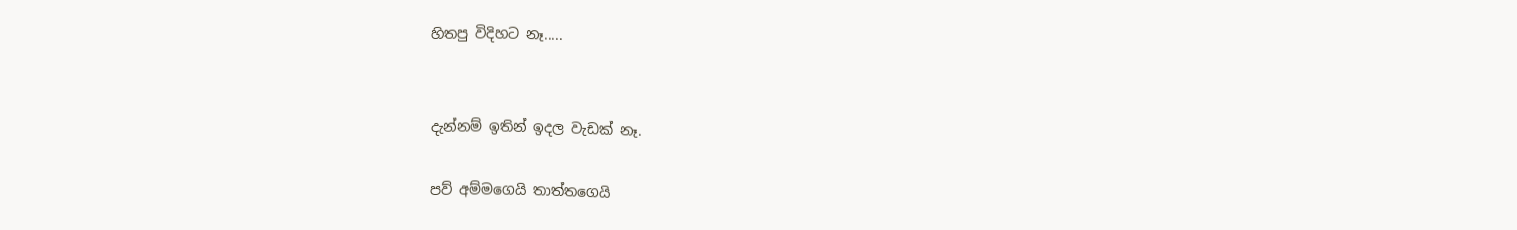හිතපු විදිහට නෑ.....


දැන්නම් ඉතින් ඉදල වැඩක් නෑ.

පව් අම්මගෙයි තාත්තගෙයි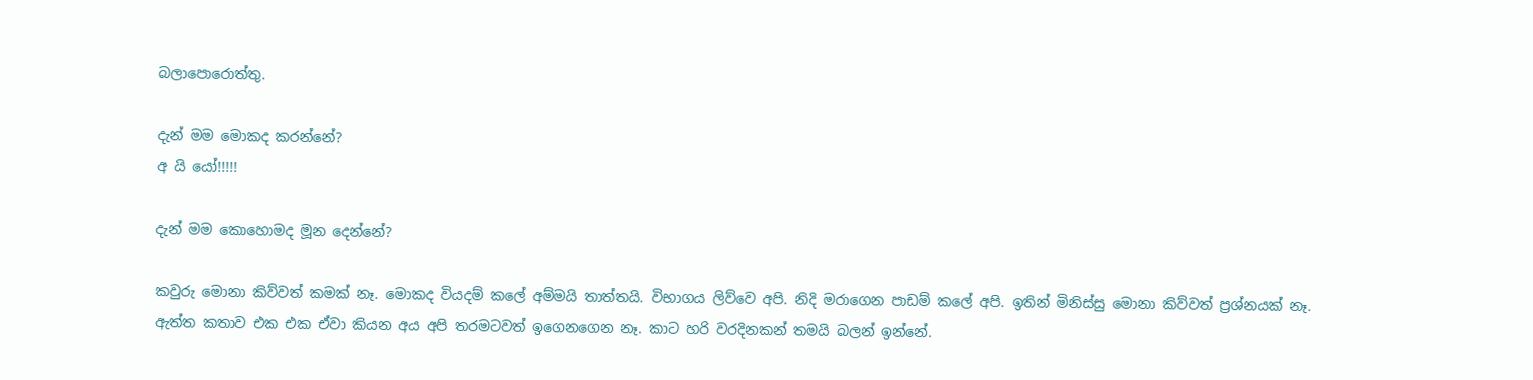බලාපොරොත්තු.

දැන් මම මොකද කරන්නේ?
අ යි යෝ!!!!!

දැන් මම කොහොමද මූන දෙන්නේ?

කවුරු මොනා කිව්වත් කමක් නෑ. මොකද වියදම් කලේ අම්මයි තාත්තයි. විභාගය ලිව්වෙ අපි. නිදි මරාගෙන පාඩම් කලේ අපි. ඉතින් මිනිස්සු මොනා කිව්වත් ප්‍රශ්නයක් නෑ. ඇත්ත කතාව එක එක ඒවා කියන අය අපි තරමටවත් ඉගෙනගෙන නෑ. කාට හරි වරදිනකන් තමයි බලන් ඉන්නේ.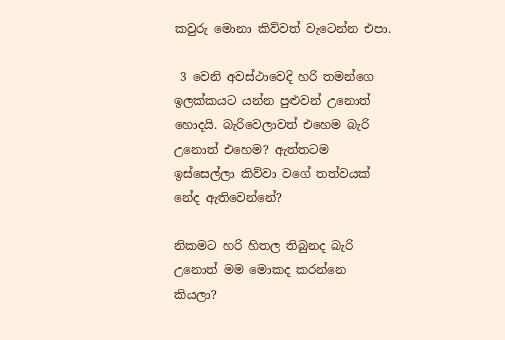කවුරු මොනා කිව්වත් වැටෙන්න එපා.

 3 වෙනි අවස්ථාවෙදි හරි තමන්ගෙ ඉලක්කයට යන්න පුළුවන් උනොත් හොදයි. බැරිවෙලාවත් එහෙම බැරි උනොත් එහෙම? ඇත්තටම ඉස්සෙල්ලා කිව්වා වගේ තත්වයක් නේද ඇතිවෙන්නේ?

නිකමට හරි හිතල තිබුනද බැරි උනොත් මම මොකද කරන්නෙ කියලා?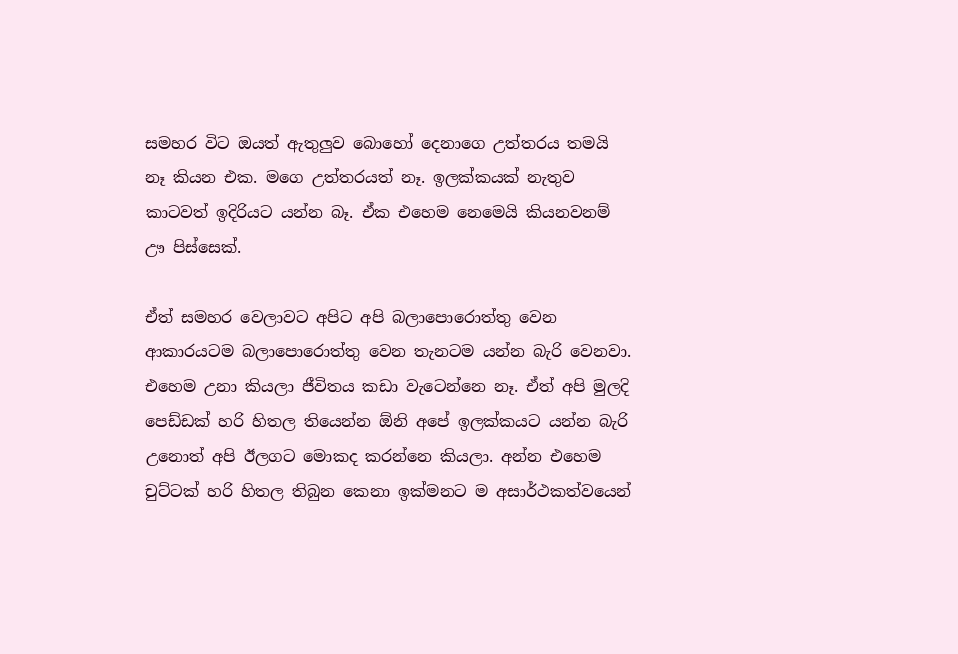සමහර විට ඔයත් ඇතුලුව බොහෝ දෙනාගෙ උත්තරය තමයි නෑ කියන එක. මගෙ උත්තරයත් නෑ. ඉලක්කයක් නැතුව කාටවත් ඉදිරියට යන්න බෑ. ඒක එහෙම නෙමෙයි කියනවනම් ඌ පිස්සෙක්.

ඒත් සමහර වෙලාවට අපිට අපි බලාපොරොත්තු වෙන ආකාරයටම බලාපොරොත්තු වෙන තැනටම යන්න බැරි වෙනවා.  එහෙම උනා කියලා ජීවිතය කඩා වැටෙන්නෙ නෑ. ඒත් අපි මුලදි පෙඩ්ඩක් හරි හිතල තියෙන්න ඕනි අපේ ඉලක්කයට යන්න බැරි උනොත් අපි ඊලගට මොකද කරන්නෙ කියලා. අන්න එහෙම චුට්ටක් හරි හිතල තිබුන කෙනා ඉක්මනට ම අසාර්ථකත්වයෙන්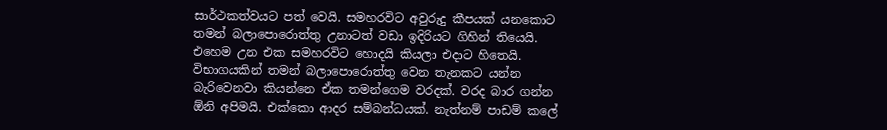සාර්ථකත්වයට පත් වෙයි. සමහරවිට අවුරුදු කීපයක් යනකොට තමන් බලාපොරොත්තු උනාටත් වඩා ඉදිරියට ගිහින් තියෙයි. එහෙම උන එක සමහරවිට හොදයි කියලා එදාට හිතෙයි.
විභාගයකින් තමන් බලාපොරොත්තු වෙන තැනකට යන්න බැරිවෙනවා කියන්නෙ ඒක තමන්ගෙම වරදක්. වරද බාර ගන්න ඕනි අපිමයි. එක්කො ආදර සම්බන්ධයක්. නැත්නම් පාඩම් කලේ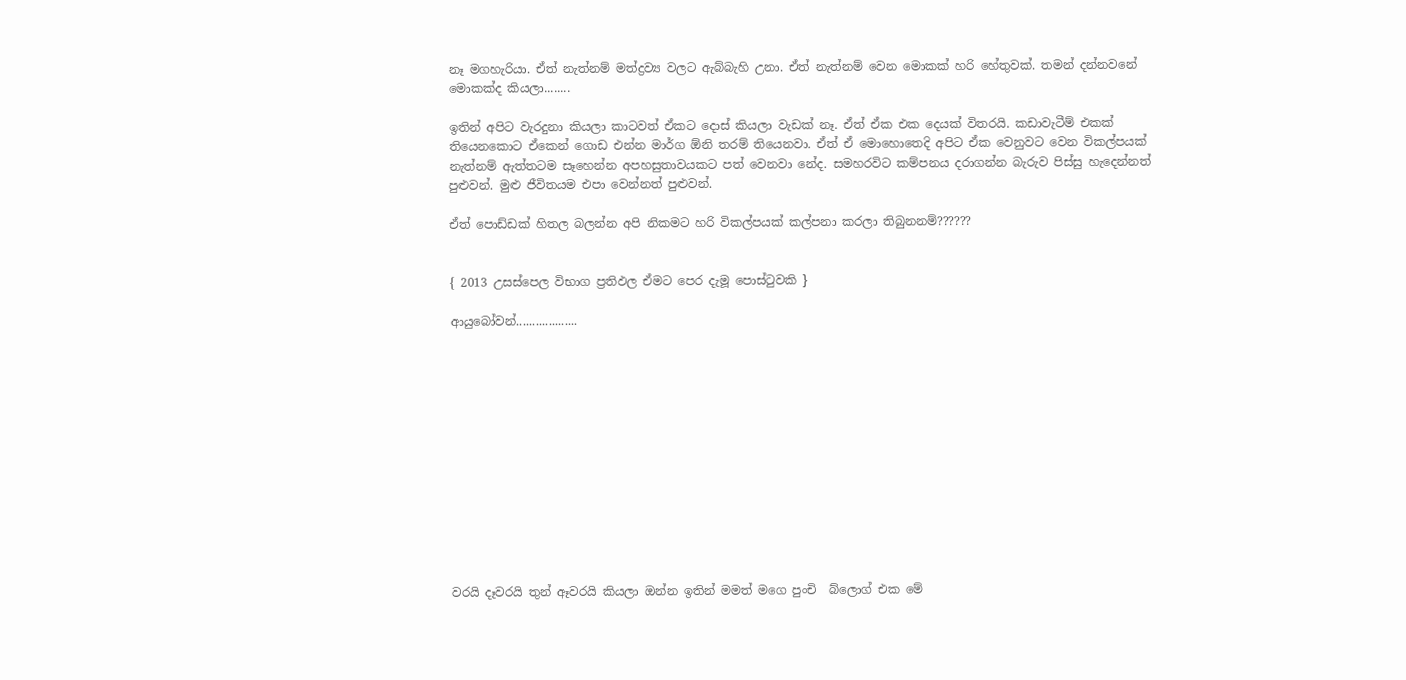නෑ මගහැරියා. ඒත් නැත්නම් මත්ද්‍රව්‍ය වලට ඇබ්බැහි උනා. ඒත් නැත්නම් වෙන මොකක් හරි හේතුවක්. තමන් දන්නවනේ මොකක්ද කියලා........

ඉතින් අපිට වැරදුනා කියලා කාටවත් ඒකට දොස් කියලා වැඩක් නෑ. ඒත් ඒක එක දෙයක් විතරයි. කඩාවැටීම් එකක් තියෙනකොට ඒකෙන් ගොඩ එන්න මාර්ග ඕනි තරම් තියෙනවා. ඒත් ඒ මොහොතෙදි අපිට ඒක වෙනුවට වෙන විකල්පයක් නැත්නම් ඇත්තටම සෑහෙන්න අපහසුතාවයකට පත් වෙනවා නේද. සමහරවිට කම්පනය දරාගන්න බැරුව පිස්සු හැදෙන්නත් පුළුවන්. මුළු ජීවිතයම එපා වෙන්නත් පුළුවන්.

ඒත් පොඩ්ඩක් හිතල බලන්න අපි නිකමට හරි විකල්පයක් කල්පනා කරලා තිබුනනම්??????


{ 2013 උසස්පෙල විභාග ප්‍රතිඵල ඒමට පෙර දැමූ පොස්ටුවකි }

ආයුබෝවන්...................













වරයි දෑවරයි තුන් ඈවරයි කියලා ඔන්න ඉතින් මමත් මගෙ පුංචි  බ්ලොග් එක මේ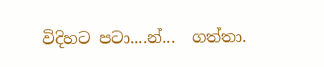විදිහට පටා....න්...  ගත්තා.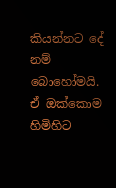කියන්නට දේ නම් බොහෝමයි. ඒ ඔක්කොම හිමිහිට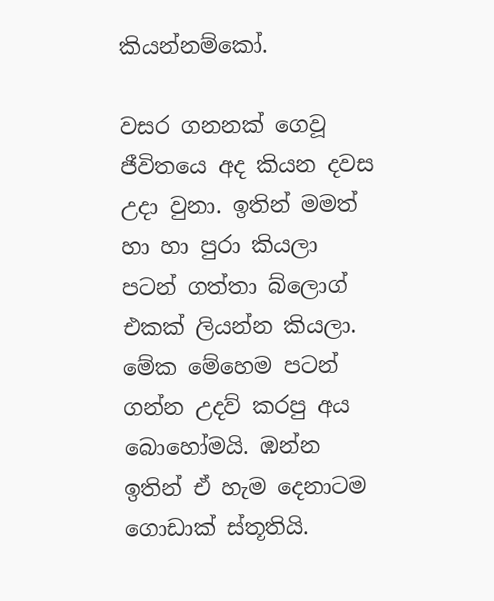කියන්නම්කෝ.

වසර ගනනක් ගෙවූ ජීවිතයෙ අද කියන දවස උදා වුනා. ඉතින් මමත් හා හා පුරා කියලා පටන් ගත්තා බ්ලොග් එකක් ලියන්න කියලා. මේක මේහෙම පටන් ගන්න උදව් කරපු අය බොහෝමයි. ඹන්න ඉතින් ඒ හැම ‍දෙනාටම ගොඩාක් ස්තූතියි.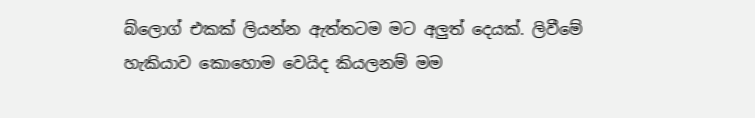බ්ලොග් එකක් ලියන්න ඇත්තටම මට අලුත් දෙයක්. ලිවීමේ හැකියාව කොහොම වෙයිද කියලනම් මම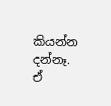කියන්න දන්නෑ. ඒ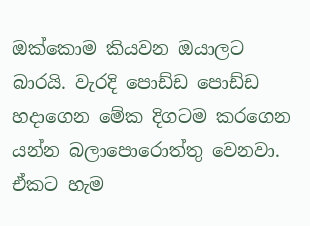ඔක්කොම කියවන ඔයාලට බාරයි. වැරදි පොඩ්ඩ පොඩ්ඩ හදාගෙන මේක දිගටම කරගෙන යන්න බලාපොරොත්තු වෙනවා. ඒකට හැම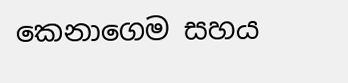කෙනාගෙම සහය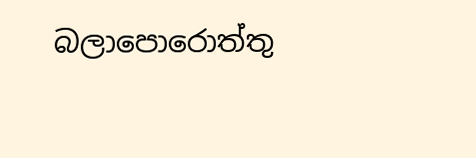බලාපොරොත්තු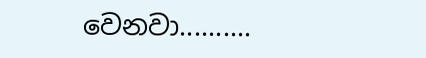වෙනවා..........